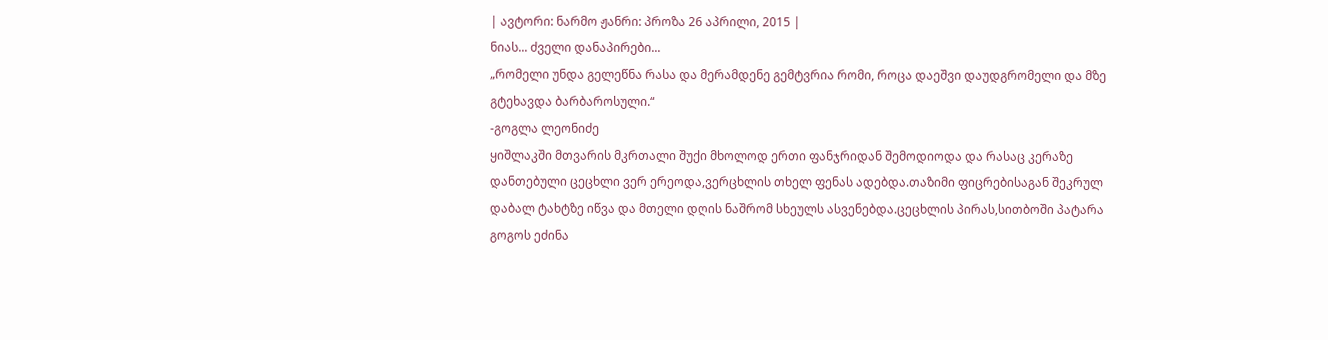| ავტორი: ნარმო ჟანრი: პროზა 26 აპრილი, 2015 |
ნიას... ძველი დანაპირები...
„რომელი უნდა გელეწნა რასა და მერამდენე გემტვრია რომი, როცა დაეშვი დაუდგრომელი და მზე გტეხავდა ბარბაროსული.“
-გოგლა ლეონიძე
ყიშლაკში მთვარის მკრთალი შუქი მხოლოდ ერთი ფანჯრიდან შემოდიოდა და რასაც კერაზე დანთებული ცეცხლი ვერ ერეოდა,ვერცხლის თხელ ფენას ადებდა.თაზიმი ფიცრებისაგან შეკრულ დაბალ ტახტზე იწვა და მთელი დღის ნაშრომ სხეულს ასვენებდა.ცეცხლის პირას,სითბოში პატარა გოგოს ეძინა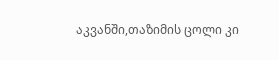აკვანში,თაზიმის ცოლი კი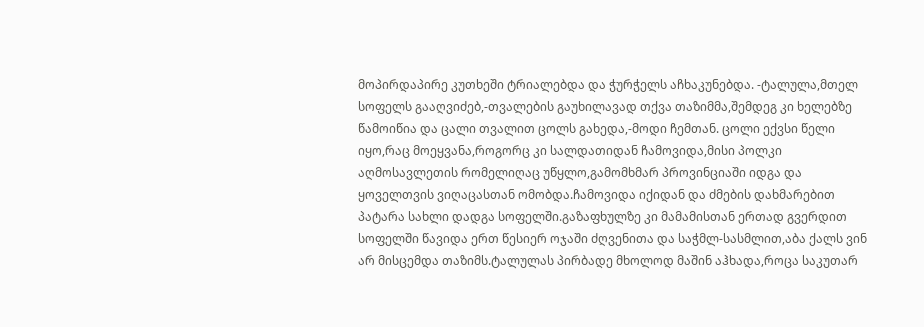მოპირდაპირე კუთხეში ტრიალებდა და ჭურჭელს აჩხაკუნებდა. -ტალულა,მთელ სოფელს გააღვიძებ,-თვალების გაუხილავად თქვა თაზიმმა,შემდეგ კი ხელებზე წამოიწია და ცალი თვალით ცოლს გახედა,-მოდი ჩემთან. ცოლი ექვსი წელი იყო,რაც მოეყვანა,როგორც კი სალდათიდან ჩამოვიდა,მისი პოლკი აღმოსავლეთის რომელიღაც უწყლო,გამომხმარ პროვინციაში იდგა და ყოველთვის ვიღაცასთან ომობდა.ჩამოვიდა იქიდან და ძმების დახმარებით პატარა სახლი დადგა სოფელში.გაზაფხულზე კი მამამისთან ერთად გვერდით სოფელში წავიდა ერთ წესიერ ოჯაში ძღვენითა და საჭმლ-სასმლით,აბა ქალს ვინ არ მისცემდა თაზიმს.ტალულას პირბადე მხოლოდ მაშინ აჰხადა,როცა საკუთარ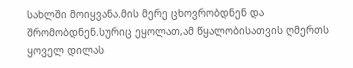სახლში მოიყვანა.მის მერე ცხოვრობდნენ და შრომობდნენ.სურიც ეყოლათ,ამ წყალობისათვის ღმერთს ყოველ დილას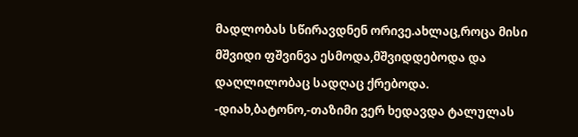მადლობას სწირავდნენ ორივე.ახლაც,როცა მისი მშვიდი ფშვინვა ესმოდა,მშვიდდებოდა და დაღლილობაც სადღაც ქრებოდა. -დიახ,ბატონო,-თაზიმი ვერ ხედავდა ტალულას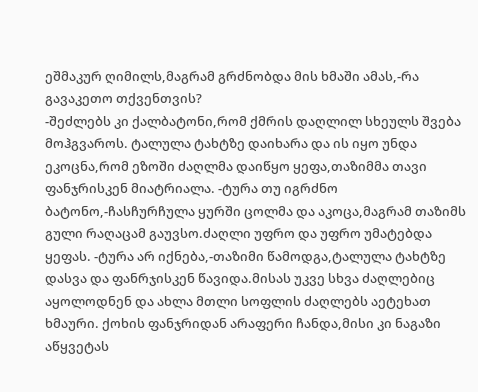ეშმაკურ ღიმილს,მაგრამ გრძნობდა მის ხმაში ამას,-რა გავაკეთო თქვენთვის?
-შეძლებს კი ქალბატონი,რომ ქმრის დაღლილ სხეულს შვება მოჰგვაროს. ტალულა ტახტზე დაიხარა და ის იყო უნდა ეკოცნა,რომ ეზოში ძაღლმა დაიწყო ყეფა,თაზიმმა თავი ფანჯრისკენ მიატრიალა. -ტურა თუ იგრძნო ბატონო,-ჩასჩურჩულა ყურში ცოლმა და აკოცა,მაგრამ თაზიმს გული რაღაცამ გაუვსო.ძაღლი უფრო და უფრო უმატებდა ყეფას. -ტურა არ იქნება,-თაზიმი წამოდგა,ტალულა ტახტზე დასვა და ფანრჯისკენ წავიდა.მისას უკვე სხვა ძაღლებიც აყოლოდნენ და ახლა მთლი სოფლის ძაღლებს აეტეხათ ხმაური. ქოხის ფანჯრიდან არაფერი ჩანდა,მისი კი ნაგაზი აწყვეტას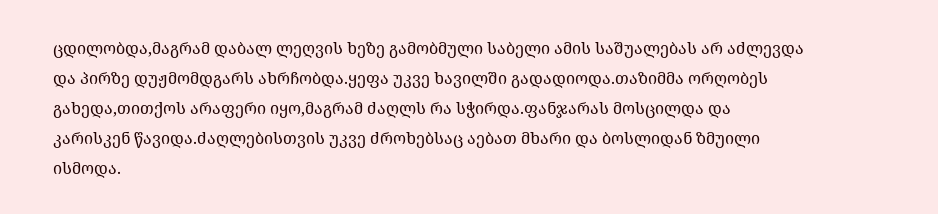ცდილობდა,მაგრამ დაბალ ლეღვის ხეზე გამობმული საბელი ამის საშუალებას არ აძლევდა და პირზე დუჟმომდგარს ახრჩობდა.ყეფა უკვე ხავილში გადადიოდა.თაზიმმა ორღობეს გახედა,თითქოს არაფერი იყო,მაგრამ ძაღლს რა სჭირდა.ფანჯარას მოსცილდა და კარისკენ წავიდა.ძაღლებისთვის უკვე ძროხებსაც აებათ მხარი და ბოსლიდან ზმუილი ისმოდა.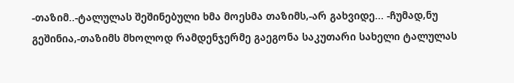-თაზიმ..-ტალულას შეშინებული ხმა მოესმა თაზიმს,-არ გახვიდე... -ჩუმად,ნუ გეშინია,-თაზიმს მხოლოდ რამდენჯერმე გაეგონა საკუთარი სახელი ტალულას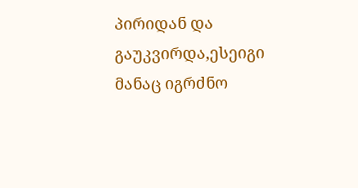პირიდან და გაუკვირდა,ესეიგი მანაც იგრძნო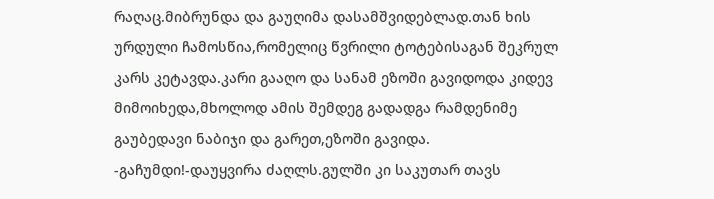რაღაც.მიბრუნდა და გაუღიმა დასამშვიდებლად.თან ხის ურდული ჩამოსწია,რომელიც წვრილი ტოტებისაგან შეკრულ კარს კეტავდა.კარი გააღო და სანამ ეზოში გავიდოდა კიდევ მიმოიხედა,მხოლოდ ამის შემდეგ გადადგა რამდენიმე გაუბედავი ნაბიჯი და გარეთ,ეზოში გავიდა. -გაჩუმდი!-დაუყვირა ძაღლს.გულში კი საკუთარ თავს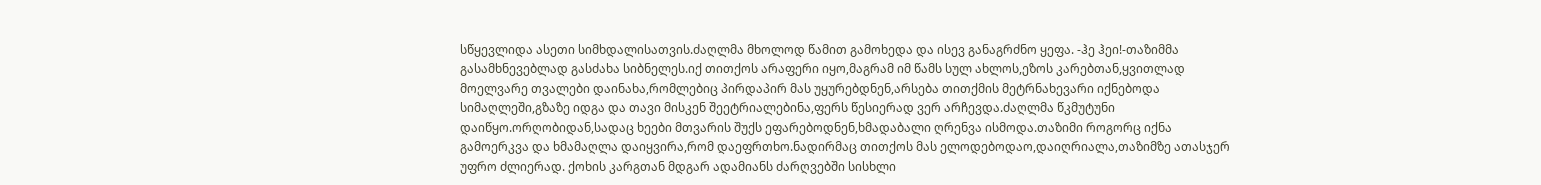სწყევლიდა ასეთი სიმხდალისათვის.ძაღლმა მხოლოდ წამით გამოხედა და ისევ განაგრძნო ყეფა. -ჰე ჰეი!-თაზიმმა გასამხნევებლად გასძახა სიბნელეს.იქ თითქოს არაფერი იყო,მაგრამ იმ წამს სულ ახლოს,ეზოს კარებთან,ყვითლად მოელვარე თვალები დაინახა,რომლებიც პირდაპირ მას უყურებდნენ,არსება თითქმის მეტრნახევარი იქნებოდა სიმაღლეში,გზაზე იდგა და თავი მისკენ შეეტრიალებინა,ფერს წესიერად ვერ არჩევდა.ძაღლმა წკმუტუნი დაიწყო.ორღობიდან,სადაც ხეები მთვარის შუქს ეფარებოდნენ,ხმადაბალი ღრენვა ისმოდა.თაზიმი როგორც იქნა გამოერკვა და ხმამაღლა დაიყვირა,რომ დაეფრთხო.ნადირმაც თითქოს მას ელოდებოდაო,დაიღრიალა,თაზიმზე ათასჯერ უფრო ძლიერად. ქოხის კარგთან მდგარ ადამიანს ძარღვებში სისხლი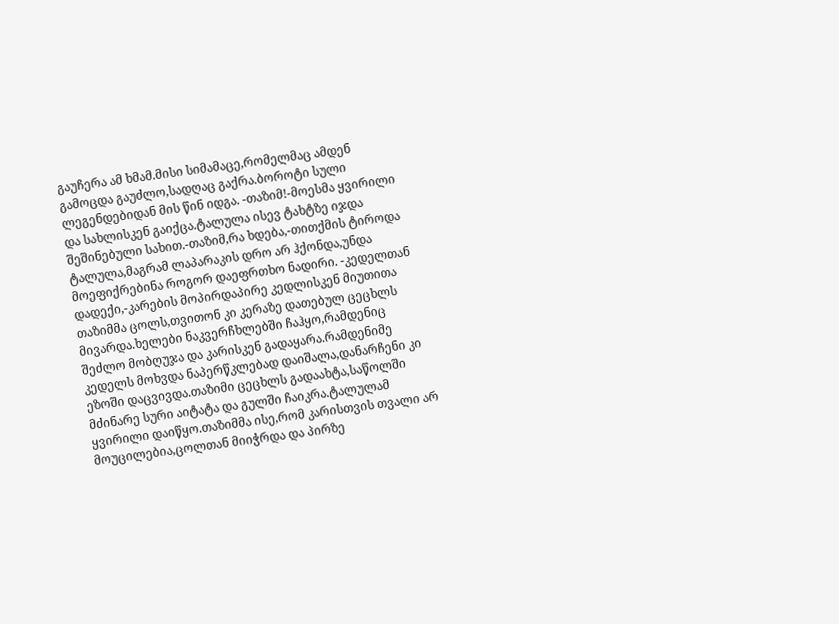გაუჩერა ამ ხმამ.მისი სიმამაცე,რომელმაც ამდენ გამოცდა გაუძლო,სადღაც გაქრა.ბოროტი სული ლეგენდებიდან მის წინ იდგა. -თაზიმ!-მოესმა ყვირილი და სახლისკენ გაიქცა.ტალულა ისევ ტახტზე იჯდა შეშინებული სახით.-თაზიმ,რა ხდება,-თითქმის ტიროდა ტალულა,მაგრამ ლაპარაკის დრო არ ჰქონდა,უნდა მოეფიქრებინა როგორ დაეფრთხო ნადირი. -კედელთან დადექი,-კარების მოპირდაპირე კედლისკენ მიუთითა თაზიმმა ცოლს,თვითონ კი კერაზე დათებულ ცეცხლს მივარდა.ხელები ნაკვერჩხლებში ჩაჰყო,რამდენიც შეძლო მობღუჯა და კარისკენ გადაყარა.რამდენიმე კედელს მოხვდა ნაპერწკლებად დაიშალა,დანარჩენი კი ეზოში დაცვივდა.თაზიმი ცეცხლს გადაახტა,საწოლში მძინარე სური აიტატა და გულში ჩაიკრა.ტალულამ ყვირილი დაიწყო.თაზიმმა ისე,რომ კარისთვის თვალი არ მოუცილებია,ცოლთან მიიჭრდა და პირზე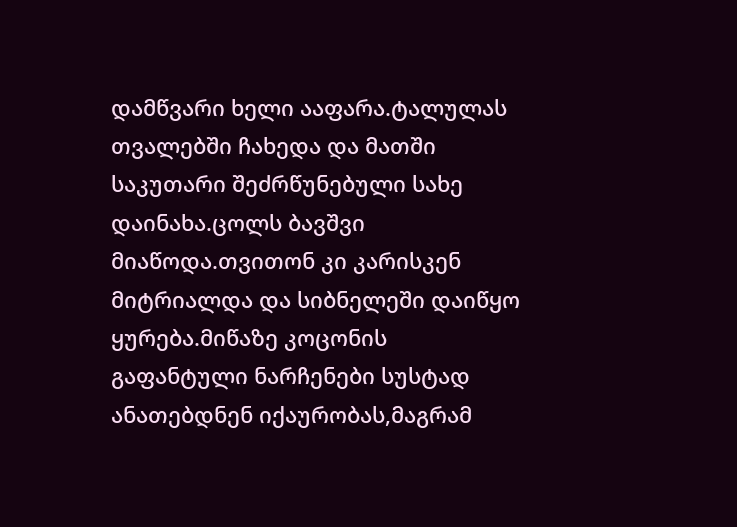დამწვარი ხელი ააფარა.ტალულას თვალებში ჩახედა და მათში საკუთარი შეძრწუნებული სახე დაინახა.ცოლს ბავშვი მიაწოდა.თვითონ კი კარისკენ მიტრიალდა და სიბნელეში დაიწყო ყურება.მიწაზე კოცონის გაფანტული ნარჩენები სუსტად ანათებდნენ იქაურობას,მაგრამ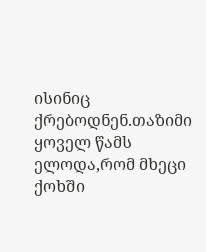ისინიც ქრებოდნენ.თაზიმი ყოველ წამს ელოდა,რომ მხეცი ქოხში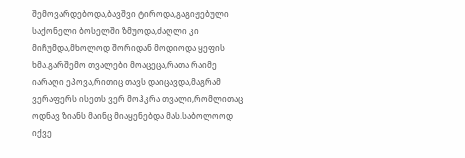შემოვარდებოდა,ბავშვი ტიროდა,გაგიჟებული საქონელი ბოსელში ზმუოდა,ძაღლი კი მიჩუმდა,მხოლოდ შორიდან მოდიოდა ყეფის ხმა.გარშემო თვალები მოაცეცა,რათა რაიმე იარაღი ეპოვა,რითიც თავს დაიცავდა,მაგრამ ვერაფერს ისეთს ვერ მოჰკრა თვალი,რომლითაც ოდნავ ზიანს მაინც მიაყენებდა მას.საბოლოოდ იქვე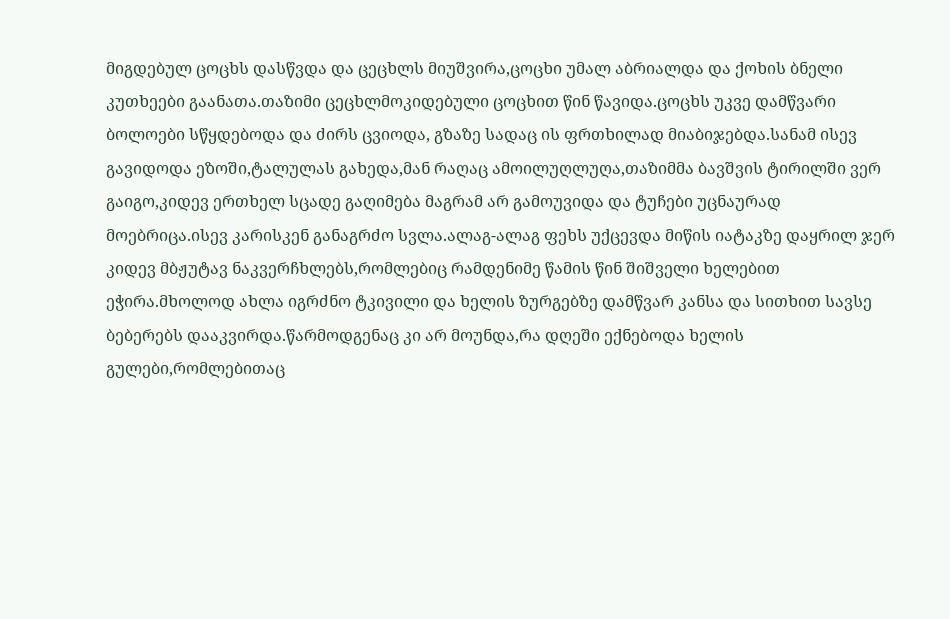მიგდებულ ცოცხს დასწვდა და ცეცხლს მიუშვირა,ცოცხი უმალ აბრიალდა და ქოხის ბნელი კუთხეები გაანათა.თაზიმი ცეცხლმოკიდებული ცოცხით წინ წავიდა.ცოცხს უკვე დამწვარი ბოლოები სწყდებოდა და ძირს ცვიოდა, გზაზე სადაც ის ფრთხილად მიაბიჯებდა.სანამ ისევ გავიდოდა ეზოში,ტალულას გახედა,მან რაღაც ამოილუღლუღა,თაზიმმა ბავშვის ტირილში ვერ გაიგო,კიდევ ერთხელ სცადე გაღიმება მაგრამ არ გამოუვიდა და ტუჩები უცნაურად მოებრიცა.ისევ კარისკენ განაგრძო სვლა.ალაგ-ალაგ ფეხს უქცევდა მიწის იატაკზე დაყრილ ჯერ კიდევ მბჟუტავ ნაკვერჩხლებს,რომლებიც რამდენიმე წამის წინ შიშველი ხელებით ეჭირა.მხოლოდ ახლა იგრძნო ტკივილი და ხელის ზურგებზე დამწვარ კანსა და სითხით სავსე ბებერებს დააკვირდა.წარმოდგენაც კი არ მოუნდა,რა დღეში ექნებოდა ხელის გულები,რომლებითაც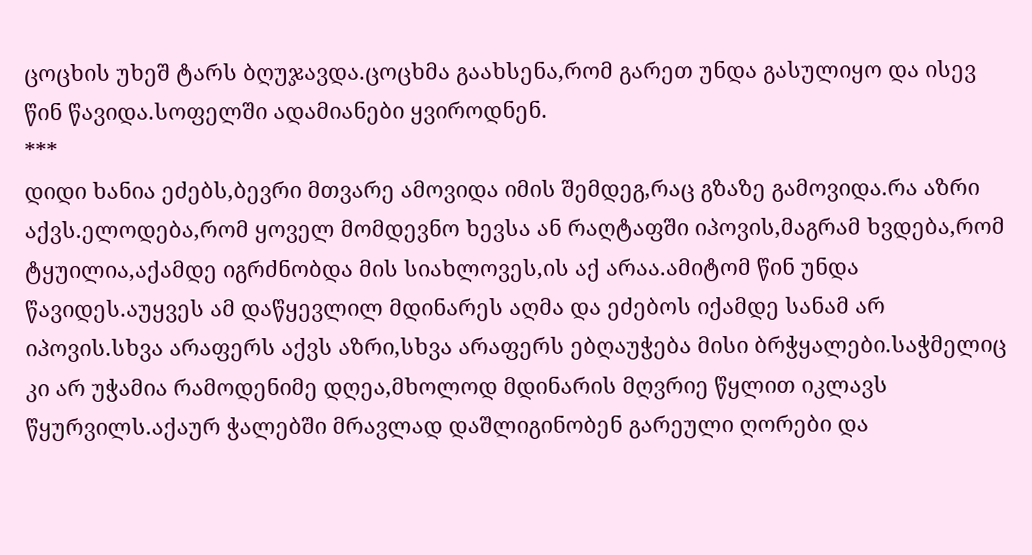ცოცხის უხეშ ტარს ბღუჯავდა.ცოცხმა გაახსენა,რომ გარეთ უნდა გასულიყო და ისევ წინ წავიდა.სოფელში ადამიანები ყვიროდნენ.
***
დიდი ხანია ეძებს,ბევრი მთვარე ამოვიდა იმის შემდეგ,რაც გზაზე გამოვიდა.რა აზრი აქვს.ელოდება,რომ ყოველ მომდევნო ხევსა ან რაღტაფში იპოვის,მაგრამ ხვდება,რომ ტყუილია,აქამდე იგრძნობდა მის სიახლოვეს,ის აქ არაა.ამიტომ წინ უნდა წავიდეს.აუყვეს ამ დაწყევლილ მდინარეს აღმა და ეძებოს იქამდე სანამ არ იპოვის.სხვა არაფერს აქვს აზრი,სხვა არაფერს ებღაუჭება მისი ბრჭყალები.საჭმელიც კი არ უჭამია რამოდენიმე დღეა,მხოლოდ მდინარის მღვრიე წყლით იკლავს წყურვილს.აქაურ ჭალებში მრავლად დაშლიგინობენ გარეული ღორები და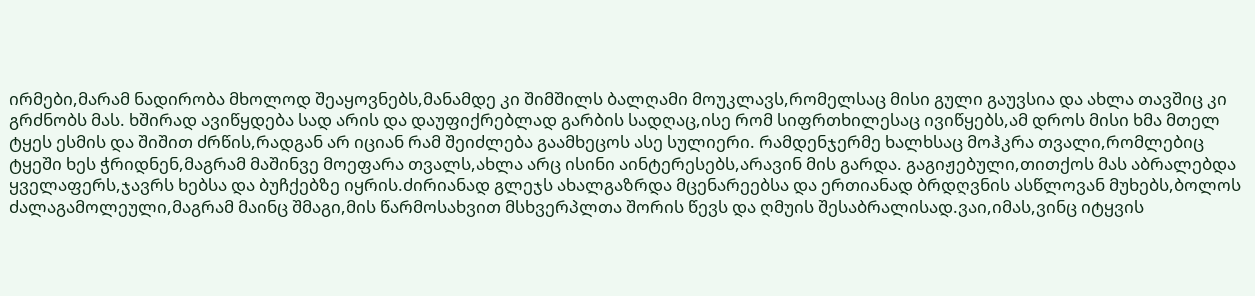ირმები,მარამ ნადირობა მხოლოდ შეაყოვნებს,მანამდე კი შიმშილს ბალღამი მოუკლავს,რომელსაც მისი გული გაუვსია და ახლა თავშიც კი გრძნობს მას. ხშირად ავიწყდება სად არის და დაუფიქრებლად გარბის სადღაც,ისე რომ სიფრთხილესაც ივიწყებს,ამ დროს მისი ხმა მთელ ტყეს ესმის და შიშით ძრწის,რადგან არ იციან რამ შეიძლება გაამხეცოს ასე სულიერი. რამდენჯერმე ხალხსაც მოჰკრა თვალი,რომლებიც ტყეში ხეს ჭრიდნენ,მაგრამ მაშინვე მოეფარა თვალს,ახლა არც ისინი აინტერესებს,არავინ მის გარდა. გაგიჟებული,თითქოს მას აბრალებდა ყველაფერს,ჯავრს ხებსა და ბუჩქებზე იყრის.ძირიანად გლეჯს ახალგაზრდა მცენარეებსა და ერთიანად ბრდღვნის ასწლოვან მუხებს,ბოლოს ძალაგამოლეული,მაგრამ მაინც შმაგი,მის წარმოსახვით მსხვერპლთა შორის წევს და ღმუის შესაბრალისად.ვაი,იმას,ვინც იტყვის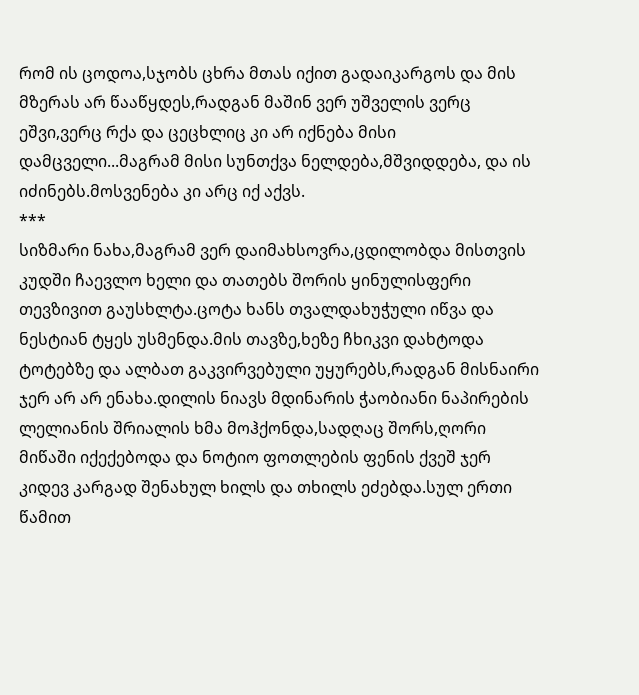რომ ის ცოდოა,სჯობს ცხრა მთას იქით გადაიკარგოს და მის მზერას არ წააწყდეს,რადგან მაშინ ვერ უშველის ვერც ეშვი,ვერც რქა და ცეცხლიც კი არ იქნება მისი დამცველი...მაგრამ მისი სუნთქვა ნელდება,მშვიდდება, და ის იძინებს.მოსვენება კი არც იქ აქვს.
***
სიზმარი ნახა,მაგრამ ვერ დაიმახსოვრა,ცდილობდა მისთვის კუდში ჩაევლო ხელი და თათებს შორის ყინულისფერი თევზივით გაუსხლტა.ცოტა ხანს თვალდახუჭული იწვა და ნესტიან ტყეს უსმენდა.მის თავზე,ხეზე ჩხიკვი დახტოდა ტოტებზე და ალბათ გაკვირვებული უყურებს,რადგან მისნაირი ჯერ არ არ ენახა.დილის ნიავს მდინარის ჭაობიანი ნაპირების ლელიანის შრიალის ხმა მოჰქონდა,სადღაც შორს,ღორი მიწაში იქექებოდა და ნოტიო ფოთლების ფენის ქვეშ ჯერ კიდევ კარგად შენახულ ხილს და თხილს ეძებდა.სულ ერთი წამით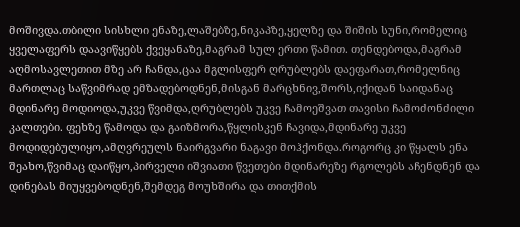მოშივდა.თბილი სისხლი ენაზე,ლაშებზე,ნიკაპზე,ყელზე და შიშის სუნი,რომელიც ყველაფერს დაავიწყებს ქვეყანაზე,მაგრამ სულ ერთი წამით. თენდებოდა,მაგრამ აღმოსავლეთით მზე არ ჩანდა,ცაა მგლისფერ ღრუბლებს დაეფარათ,რომელნიც მართლაც საწვიმრად ემზადებოდნენ,მისგან მარცხნივ,შორს,იქიდან საიდანაც მდინარე მოდიოდა,უკვე წვიმდა,ღრუბლებს უკვე ჩამოეშვათ თავისი ჩამოძონძილი კალთები. ფეხზე წამოდა და გაიზმორა,წყლისკენ ჩავიდა,მდინარე უკვე მოდიდებულიყო,ამღვრეულს ნაირგვარი ნაგავი მოჰქონდა.როგორც კი წყალს ენა შეახო,წვიმაც დაიწყო,პირველი იშვიათი წვეთები მდინარეზე რგოლებს აჩენდნენ და დინებას მიუყვებოდნენ,შემდეგ მოუხშირა და თითქმის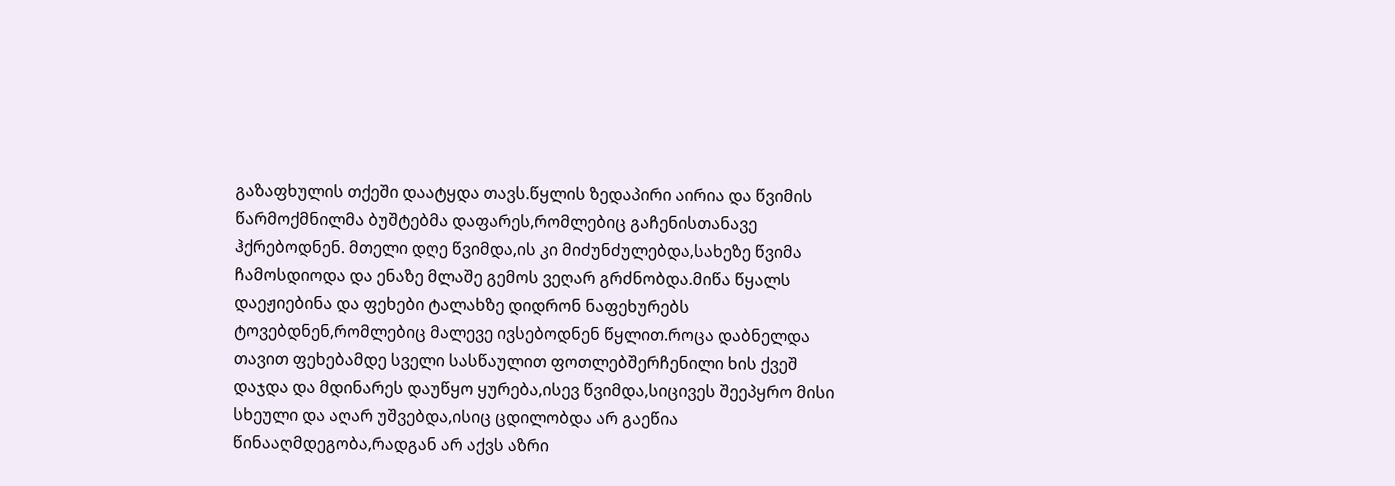გაზაფხულის თქეში დაატყდა თავს.წყლის ზედაპირი აირია და წვიმის წარმოქმნილმა ბუშტებმა დაფარეს,რომლებიც გაჩენისთანავე ჰქრებოდნენ. მთელი დღე წვიმდა,ის კი მიძუნძულებდა,სახეზე წვიმა ჩამოსდიოდა და ენაზე მლაშე გემოს ვეღარ გრძნობდა.მიწა წყალს დაეჟიებინა და ფეხები ტალახზე დიდრონ ნაფეხურებს ტოვებდნენ,რომლებიც მალევე ივსებოდნენ წყლით.როცა დაბნელდა თავით ფეხებამდე სველი სასწაულით ფოთლებშერჩენილი ხის ქვეშ დაჯდა და მდინარეს დაუწყო ყურება,ისევ წვიმდა,სიცივეს შეეპყრო მისი სხეული და აღარ უშვებდა,ისიც ცდილობდა არ გაეწია წინააღმდეგობა,რადგან არ აქვს აზრი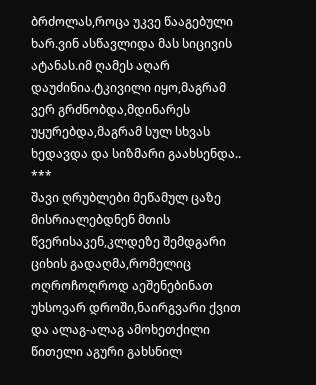ბრძოლას,როცა უკვე წააგებული ხარ.ვინ ასწავლიდა მას სიცივის ატანას.იმ ღამეს აღარ დაუძინია.ტკივილი იყო,მაგრამ ვერ გრძნობდა,მდინარეს უყურებდა,მაგრამ სულ სხვას ხედავდა და სიზმარი გაახსენდა..
***
შავი ღრუბლები მეწამულ ცაზე მისრიალებდნენ მთის წვერისაკენ,კლდეზე შემდგარი ციხის გადაღმა,რომელიც ოღროჩოღროდ აეშენებინათ უხსოვარ დროში,ნაირგვარი ქვით და ალაგ-ალაგ ამოხეთქილი წითელი აგური გახსნილ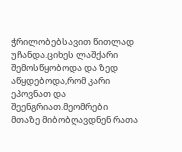ჭრილობებსავით წითლად უჩანდა.ციხეს ლაშქარი შემოსწყობოდა და ზედ აწყდებოდა,რომ კარი ეპოვნათ და შეენგრიათ.მეომრები მთაზე მიბობღავდნენ რათა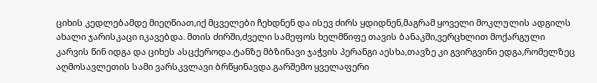ციხის კედლებამდე მიეღწიათ,იქ მცველები ჩეხდნენ და ისევ ძირს ყდიდნენ,მაგრამ ყოველი მოკლულის ადგილს ახალი ჯარისკაცი იკავებდა. მთის ძირში,ძველი სამეფოს ხელმწიფე თავის ბანაკში,ვერცხლით მოქარგული კარვის წინ იდგა და ციხეს ასცქეროდა.ტანზე მბზინავი ჯაჭვის პერანგი აესხა,თავზე კი გვირგვინი ედგა,რომელზეც აღმოსავლეთის სამი ვარსკვლავი ბრწყინავდა.გარშემო ყველაფერი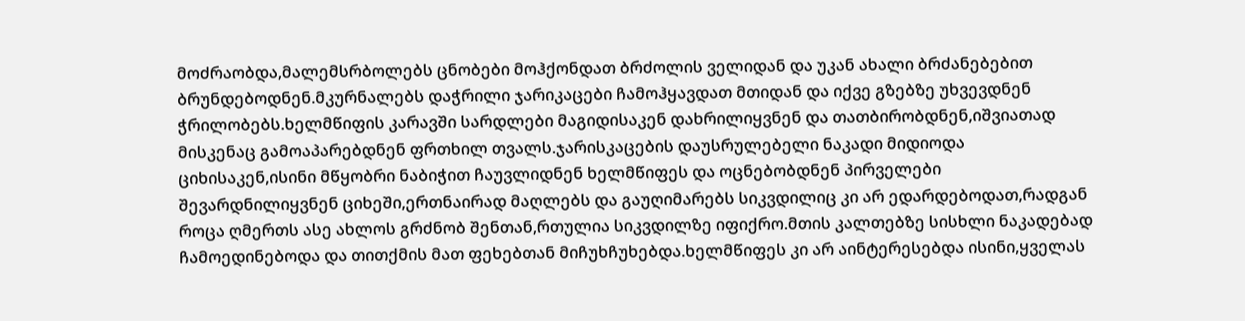მოძრაობდა,მალემსრბოლებს ცნობები მოჰქონდათ ბრძოლის ველიდან და უკან ახალი ბრძანებებით ბრუნდებოდნენ.მკურნალებს დაჭრილი ჯარიკაცები ჩამოჰყავდათ მთიდან და იქვე გზებზე უხვევდნენ ჭრილობებს.ხელმწიფის კარავში სარდლები მაგიდისაკენ დახრილიყვნენ და თათბირობდნენ,იშვიათად მისკენაც გამოაპარებდნენ ფრთხილ თვალს.ჯარისკაცების დაუსრულებელი ნაკადი მიდიოდა ციხისაკენ,ისინი მწყობრი ნაბიჭით ჩაუვლიდნენ ხელმწიფეს და ოცნებობდნენ პირველები შევარდნილიყვნენ ციხეში,ერთნაირად მაღლებს და გაუღიმარებს სიკვდილიც კი არ ედარდებოდათ,რადგან როცა ღმერთს ასე ახლოს გრძნობ შენთან,რთულია სიკვდილზე იფიქრო.მთის კალთებზე სისხლი ნაკადებად ჩამოედინებოდა და თითქმის მათ ფეხებთან მიჩუხჩუხებდა.ხელმწიფეს კი არ აინტერესებდა ისინი,ყველას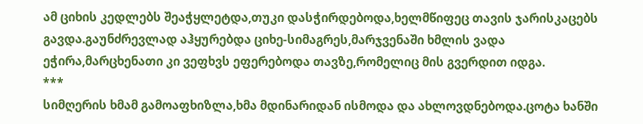ამ ციხის კედლებს შეაჭყლეტდა,თუკი დასჭირდებოდა,ხელმწიფეც თავის ჯარისკაცებს გავდა.გაუნძრევლად აჰყურებდა ციხე-სიმაგრეს,მარჯვენაში ხმლის ვადა ეჭირა,მარცხენათი კი ვეფხვს ეფერებოდა თავზე,რომელიც მის გვერდით იდგა.
***
სიმღერის ხმამ გამოაფხიზლა,ხმა მდინარიდან ისმოდა და ახლოვდნებოდა.ცოტა ხანში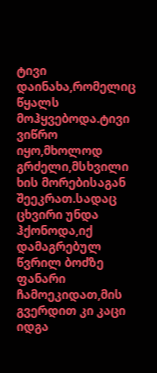ტივი დაინახა,რომელიც წყალს მოჰყვებოდა.ტივი ვიწრო იყო,მხოლოდ გრძელი,მსხვილი ხის მორებისაგან შეეკრათ.სადაც ცხვირი უნდა ჰქონოდა,იქ დამაგრებულ წვრილ ბოძზე ფანარი ჩამოეკიდათ,მის გვერდით კი კაცი იდგა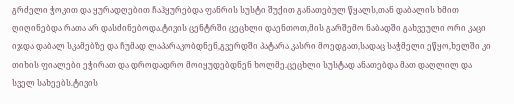გრძელი ჭოკით და ყურადღებით ჩაჰყურებდა ფანრის სუსტი შუქით განათებულ წყალს,თან დაბალის ხმით ღიღინებდა რათა არ დასძინებოდა.ტივის ცენტრში ცეცხლი დაენთოთ,მის გარშემო ნაბადში გახვეული ორი კაცი იჯდა დაბალ სკამებზე და ჩუმად ლაპარაკობდნენ,გვერდში პატარა კასრი მოედგათ,სადაც საჭმელი ეწყო,ხელში კი თიხის ფიალები ეჭირათ და დროდადრო მოიყუდებდნენ ხოლმე.ცეცხლი სუსტად ანათებდა მათ დაღლილ და სველ სახეებს.ტივის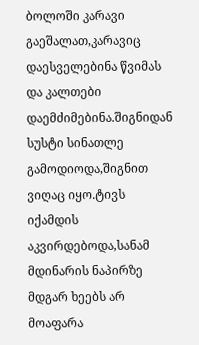ბოლოში კარავი გაეშალათ,კარავიც დაესველებინა წვიმას და კალთები დაემძიმებინა.შიგნიდან სუსტი სინათლე გამოდიოდა,შიგნით ვიღაც იყო.ტივს იქამდის აკვირდებოდა,სანამ მდინარის ნაპირზე მდგარ ხეებს არ მოაფარა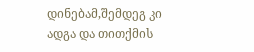დინებამ,შემდეგ კი ადგა და თითქმის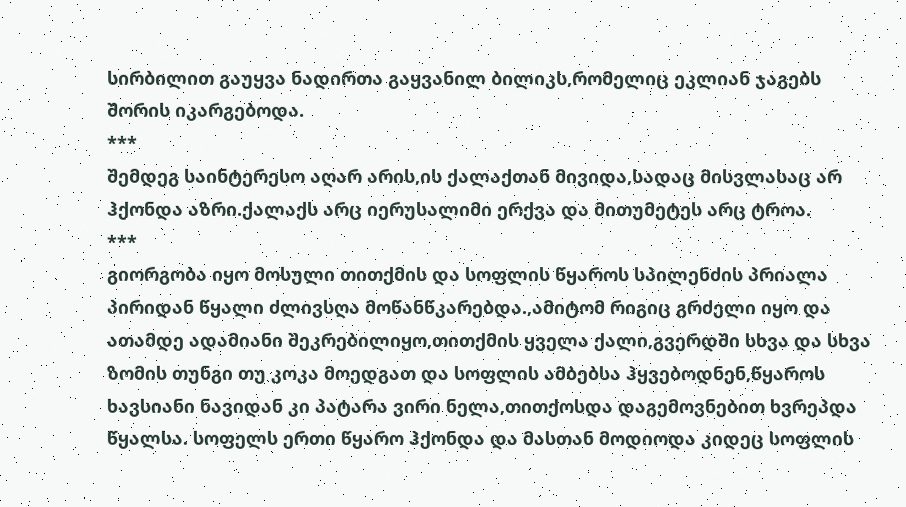სირბილით გაუყვა ნადირთა გაყვანილ ბილიკს,რომელიც ეკლიან ჯაგებს შორის იკარგებოდა.
***
შემდეგ საინტერესო აღარ არის,ის ქალაქთან მივიდა,სადაც მისვლასაც არ ჰქონდა აზრი.ქალაქს არც იერუსალიმი ერქვა და მითუმეტეს არც ტროა.
***
გიორგობა იყო მოსული თითქმის და სოფლის წყაროს სპილენძის პრიალა პირიდან წყალი ძლივსღა მოწანწკარებდა.,ამიტომ რიგიც გრძელი იყო და ათამდე ადამიანი შეკრებილიყო,თითქმის ყველა ქალი,გვერდში სხვა და სხვა ზომის თუნგი თუ კოკა მოედგათ და სოფლის ამბებსა ჰყვებოდნენ,წყაროს ხავსიანი ნავიდან კი პატარა ვირი ნელა,თითქოსდა დაგემოვნებით ხვრეპდა წყალსა. სოფელს ერთი წყარო ჰქონდა და მასთან მოდიოდა კიდეც სოფლის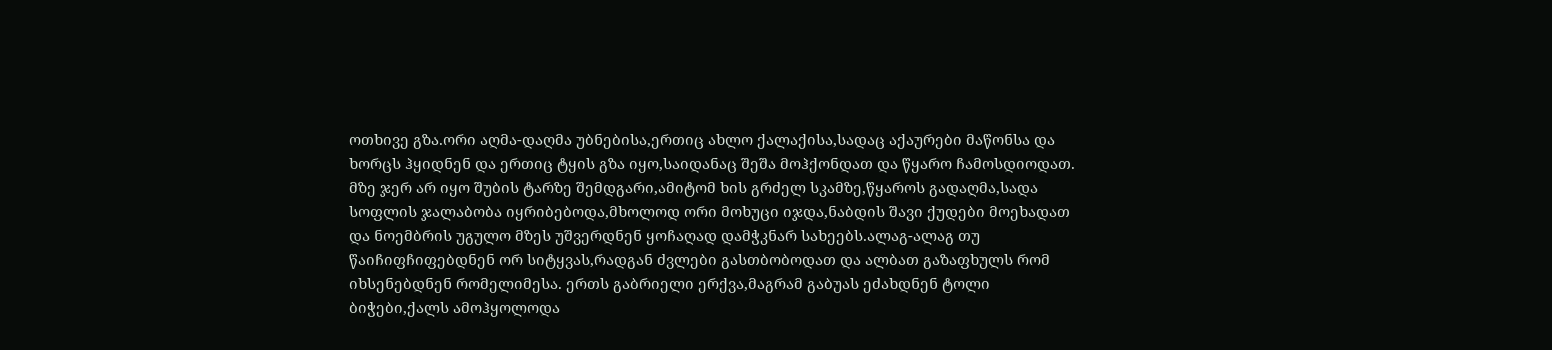ოთხივე გზა.ორი აღმა-დაღმა უბნებისა,ერთიც ახლო ქალაქისა,სადაც აქაურები მაწონსა და ხორცს ჰყიდნენ და ერთიც ტყის გზა იყო,საიდანაც შეშა მოჰქონდათ და წყარო ჩამოსდიოდათ. მზე ჯერ არ იყო შუბის ტარზე შემდგარი,ამიტომ ხის გრძელ სკამზე,წყაროს გადაღმა,სადა სოფლის ჯალაბობა იყრიბებოდა,მხოლოდ ორი მოხუცი იჯდა,ნაბდის შავი ქუდები მოეხადათ და ნოემბრის უგულო მზეს უშვერდნენ ყოჩაღად დამჭკნარ სახეებს.ალაგ-ალაგ თუ წაიჩიფჩიფებდნენ ორ სიტყვას,რადგან ძვლები გასთბობოდათ და ალბათ გაზაფხულს რომ იხსენებდნენ რომელიმესა. ერთს გაბრიელი ერქვა,მაგრამ გაბუას ეძახდნენ ტოლი ბიჭები,ქალს ამოჰყოლოდა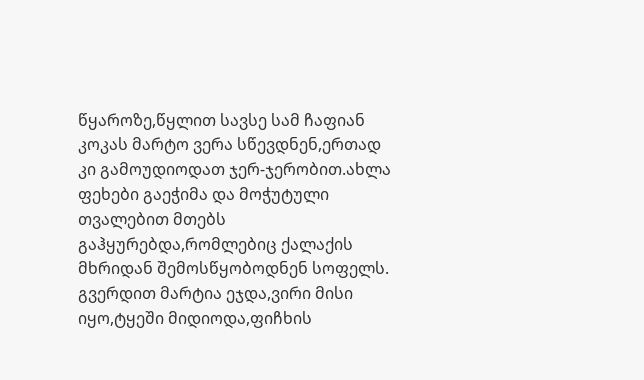წყაროზე,წყლით სავსე სამ ჩაფიან კოკას მარტო ვერა სწევდნენ,ერთად კი გამოუდიოდათ ჯერ-ჯერობით.ახლა ფეხები გაეჭიმა და მოჭუტული თვალებით მთებს გაჰყურებდა,რომლებიც ქალაქის მხრიდან შემოსწყობოდნენ სოფელს. გვერდით მარტია ეჯდა,ვირი მისი იყო,ტყეში მიდიოდა,ფიჩხის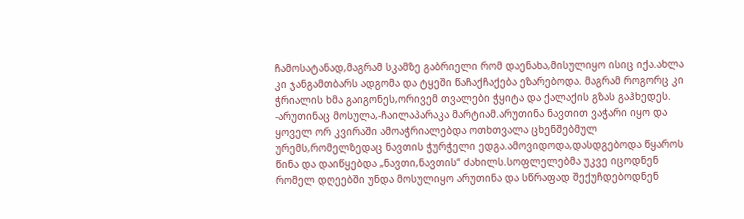ჩამოსატანად,მაგრამ სკამზე გაბრიელი რომ დაენახა,მისულიყო ისიც იქა.ახლა კი ჯანგამთბარს ადგომა და ტყეში წაჩაქჩაქება ეზარებოდა. მაგრამ როგორც კი ჭრიალის ხმა გაიგონეს,ორივემ თვალები ჭყიტა და ქალაქის გზას გაჰხედეს. -არუთინაც მოსულა,-ჩაილაპარაკა მარტიამ.არუთინა ნავთით ვაჭარი იყო და ყოველ ორ კვირაში ამოაჭრიალებდა ოთხთვალა ცხენშებმულ ურემს,რომელზედაც ნავთის ჭურჭელი ედგა.ამოვიდოდა,დასდგებოდა წყაროს წინა და დაიწყებდა „ნავთი,ნავთის“ ძახილს.სოფლელებმა უკვე იცოდნენ რომელ დღეებში უნდა მოსულიყო არუთინა და სწრაფად შექუჩდებოდნენ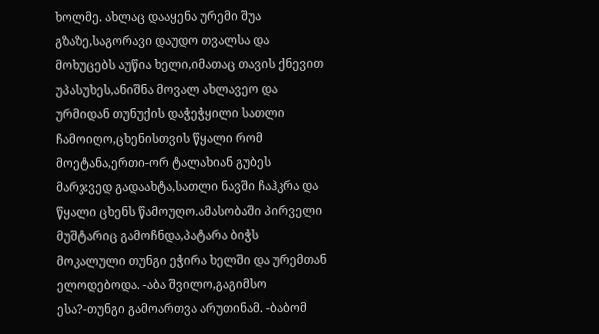ხოლმე. ახლაც დააყენა ურემი შუა გზაზე,საგორავი დაუდო თვალსა და მოხუცებს აუწია ხელი,იმათაც თავის ქნევით უპასუხეს,ანიშნა მოვალ ახლავეო და ურმიდან თუნუქის დაჭეჭყილი სათლი ჩამოიღო,ცხენისთვის წყალი რომ მოეტანა,ერთი-ორ ტალახიან გუბეს მარჯვედ გადაახტა,სათლი ნავში ჩაჰკრა და წყალი ცხენს წამოუღო.ამასობაში პირველი მუშტარიც გამოჩნდა,პატარა ბიჭს მოკალული თუნგი ეჭირა ხელში და ურემთან ელოდებოდა. -აბა შვილო,გაგიმსო ესა?-თუნგი გამოართვა არუთინამ. -ბაბომ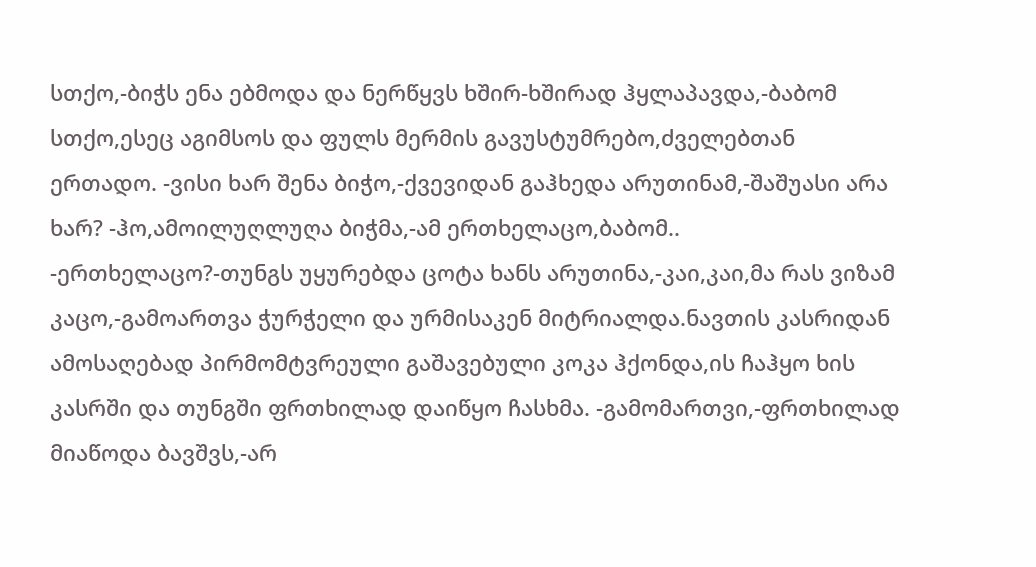სთქო,-ბიჭს ენა ებმოდა და ნერწყვს ხშირ-ხშირად ჰყლაპავდა,-ბაბომ სთქო,ესეც აგიმსოს და ფულს მერმის გავუსტუმრებო,ძველებთან ერთადო. -ვისი ხარ შენა ბიჭო,-ქვევიდან გაჰხედა არუთინამ,-შაშუასი არა ხარ? -ჰო,ამოილუღლუღა ბიჭმა,-ამ ერთხელაცო,ბაბომ.. -ერთხელაცო?-თუნგს უყურებდა ცოტა ხანს არუთინა,-კაი,კაი,მა რას ვიზამ კაცო,-გამოართვა ჭურჭელი და ურმისაკენ მიტრიალდა.ნავთის კასრიდან ამოსაღებად პირმომტვრეული გაშავებული კოკა ჰქონდა,ის ჩაჰყო ხის კასრში და თუნგში ფრთხილად დაიწყო ჩასხმა. -გამომართვი,-ფრთხილად მიაწოდა ბავშვს,-არ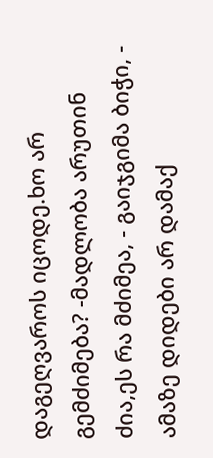დაგეღვაროს იცოდე.ხო არ გემძიმება? -მადლობა არუთინ ძია,ეს რა მძიმეა, - გაიჯგიმა ბიჭი, - ამაზე დიდები არ დამაქ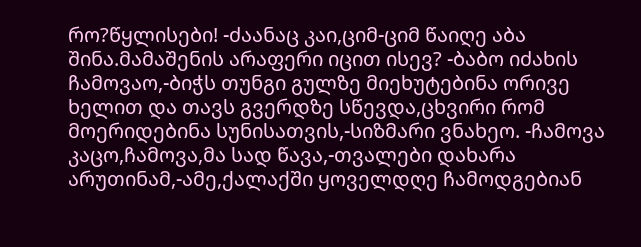რო?წყლისები! -ძაანაც კაი,ციმ-ციმ წაიღე აბა შინა.მამაშენის არაფერი იცით ისევ? -ბაბო იძახის ჩამოვაო,-ბიჭს თუნგი გულზე მიეხუტებინა ორივე ხელით და თავს გვერდზე სწევდა,ცხვირი რომ მოერიდებინა სუნისათვის,-სიზმარი ვნახეო. -ჩამოვა კაცო,ჩამოვა,მა სად წავა,-თვალები დახარა არუთინამ,-ამე,ქალაქში ყოველდღე ჩამოდგებიან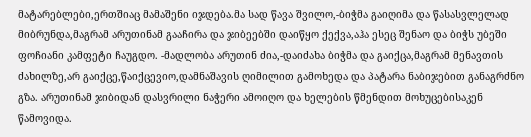მატარებლები,ერთშიაც მამაშენი იჯდება.მა სად წავა შვილო,-ბიჭმა გაიღიმა და წასასვლელად მიბრუნდა,მაგრამ არუთინამ გააჩირა და ჯიბეებში დაიწყო ქექვა,აჰა ესეც შენაო და ბიჭს უბეში ფოჩიანი კამფეტი ჩაუგდო. -მადლობა არუთინ ძია,-დაიძახა ბიჭმა და გაიქცა,მაგრამ მენავთის ძახილზე,არ გაიქცე,წაიქცევიო,დამნაშავის ღიმილით გამოხედა და პატარა ნაბიჯებით განაგრძნო გზა. არუთინამ ჯიბიდან დასვრილი ნაჭერი ამოიღო და ხელების წმენდით მოხუცებისაკენ წამოვიდა.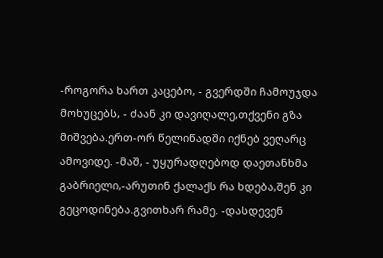-როგორა ხართ კაცებო, - გვერდში ჩამოუჯდა მოხუცებს, - ძაან კი დავიღალე,თქვენი გზა მიშვება.ერთ-ორ წელიწადში იქნებ ვეღარც ამოვიდე. -მაშ, - უყურადღებოდ დაეთანხმა გაბრიელი,-არუთინ ქალაქს რა ხდება,შენ კი გეცოდინება.გვითხარ რამე. -დასდევენ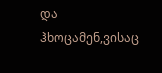და ჰხოცამენ,ვისაც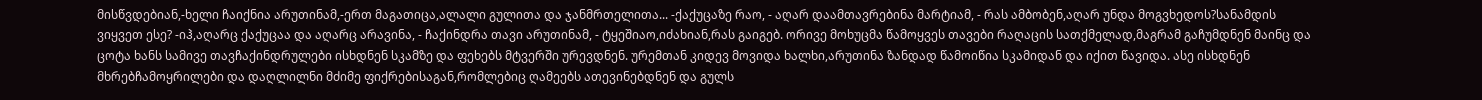მისწვდებიან,-ხელი ჩაიქნია არუთინამ,-ერთ მაგათიცა,ალალი გულითა და ჯანმრთელითა... -ქაქუცაზე რაო, - აღარ დაამთავრებინა მარტიამ, - რას ამბობენ,აღარ უნდა მოგვხედოს?სანამდის ვიყვეთ ესე? -იჰ,აღარც ქაქუცაა და აღარც არავინა, - ჩაქინდრა თავი არუთინამ, - ტყეშიაო,იძახიან,რას გაიგებ. ორივე მოხუცმა წამოყვეს თავები რაღაცის სათქმელად,მაგრამ გაჩუმდნენ მაინც და ცოტა ხანს სამივე თავჩაქინდრულები ისხდნენ სკამზე და ფეხებს მტვერში ურევდნენ. ურემთან კიდევ მოვიდა ხალხი,არუთინა ზანდად წამოიწია სკამიდან და იქით წავიდა. ასე ისხდნენ მხრებჩამოყრილები და დაღლილნი მძიმე ფიქრებისაგან,რომლებიც ღამეებს ათევინებდნენ და გულს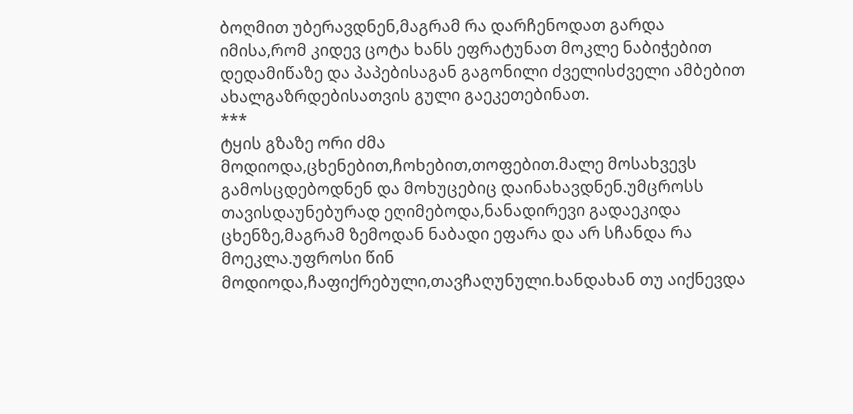ბოღმით უბერავდნენ,მაგრამ რა დარჩენოდათ გარდა იმისა,რომ კიდევ ცოტა ხანს ეფრატუნათ მოკლე ნაბიჭებით დედამიწაზე და პაპებისაგან გაგონილი ძველისძველი ამბებით ახალგაზრდებისათვის გული გაეკეთებინათ.
***
ტყის გზაზე ორი ძმა მოდიოდა,ცხენებით,ჩოხებით,თოფებით.მალე მოსახვევს გამოსცდებოდნენ და მოხუცებიც დაინახავდნენ.უმცროსს თავისდაუნებურად ეღიმებოდა,ნანადირევი გადაეკიდა ცხენზე,მაგრამ ზემოდან ნაბადი ეფარა და არ სჩანდა რა მოეკლა.უფროსი წინ მოდიოდა,ჩაფიქრებული,თავჩაღუნული.ხანდახან თუ აიქნევდა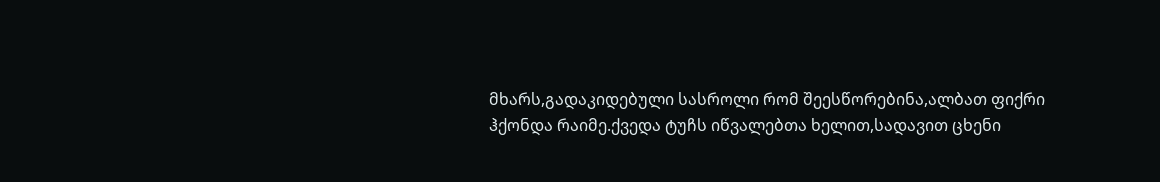მხარს,გადაკიდებული სასროლი რომ შეესწორებინა,ალბათ ფიქრი ჰქონდა რაიმე.ქვედა ტუჩს იწვალებთა ხელით,სადავით ცხენი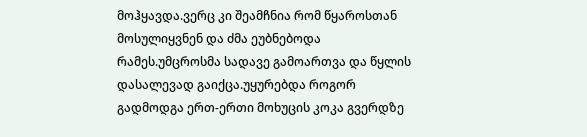მოჰყავდა.ვერც კი შეამჩნია რომ წყაროსთან მოსულიყვნენ და ძმა ეუბნებოდა რამეს.უმცროსმა სადავე გამოართვა და წყლის დასალევად გაიქცა.უყურებდა როგორ გადმოდგა ერთ-ერთი მოხუცის კოკა გვერდზე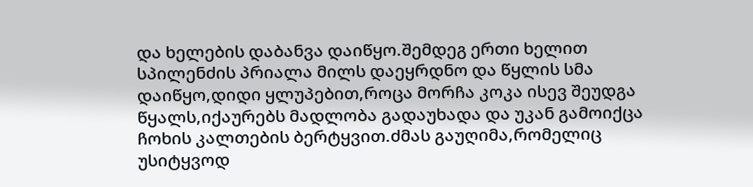და ხელების დაბანვა დაიწყო.შემდეგ ერთი ხელით სპილენძის პრიალა მილს დაეყრდნო და წყლის სმა დაიწყო,დიდი ყლუპებით,როცა მორჩა კოკა ისევ შეუდგა წყალს,იქაურებს მადლობა გადაუხადა და უკან გამოიქცა ჩოხის კალთების ბერტყვით.ძმას გაუღიმა,რომელიც უსიტყვოდ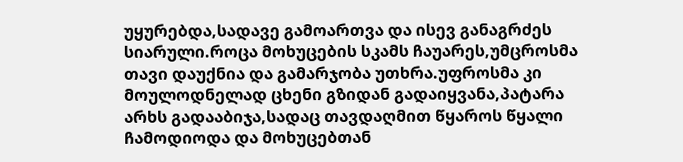უყურებდა,სადავე გამოართვა და ისევ განაგრძეს სიარული.როცა მოხუცების სკამს ჩაუარეს,უმცროსმა თავი დაუქნია და გამარჯობა უთხრა.უფროსმა კი მოულოდნელად ცხენი გზიდან გადაიყვანა,პატარა არხს გადააბიჯა,სადაც თავდაღმით წყაროს წყალი ჩამოდიოდა და მოხუცებთან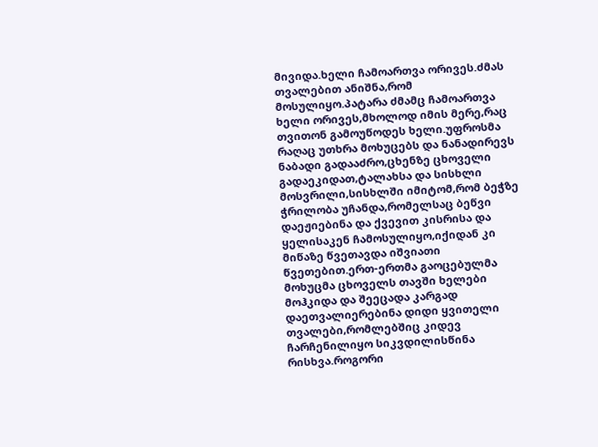მივიდა.ხელი ჩამოართვა ორივეს.ძმას თვალებით ანიშნა,რომ მოსულიყო.პატარა ძმამც ჩამოართვა ხელი ორივეს,მხოლოდ იმის მერე,რაც თვითონ გამოუწოდეს ხელი.უფროსმა რაღაც უთხრა მოხუცებს და ნანადირევს ნაბადი გადააძრო,ცხენზე ცხოველი გადაეკიდათ,ტალახსა და სისხლი მოსვრილი,სისხლში იმიტომ,რომ ბეჭზე ჭრილობა უჩანდა,რომელსაც ბეწვი დაეჟიებინა და ქვევით კისრისა და ყელისაკენ ჩამოსულიყო,იქიდან კი მიწაზე წვეთავდა იშვიათი წვეთებით.ერთ-ერთმა გაოცებულმა მოხუცმა ცხოველს თავში ხელები მოჰკიდა და შეეცადა კარგად დაეთვალიერებინა დიდი ყვითელი თვალები,რომლებშიც კიდევ ჩარჩენილიყო სიკვდილისწინა რისხვა.როგორი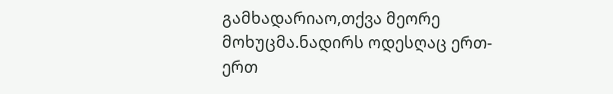გამხადარიაო,თქვა მეორე მოხუცმა.ნადირს ოდესღაც ერთ-ერთ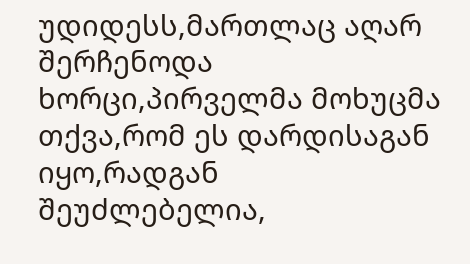უდიდესს,მართლაც აღარ შერჩენოდა ხორცი,პირველმა მოხუცმა თქვა,რომ ეს დარდისაგან იყო,რადგან შეუძლებელია,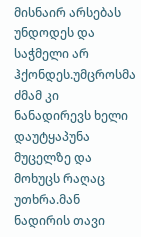მისნაირ არსებას უნდოდეს და საჭმელი არ ჰქონდეს.უმცროსმა ძმამ კი ნანადირევს ხელი დაუტყაპუნა მუცელზე და მოხუცს რაღაც უთხრა.მან ნადირის თავი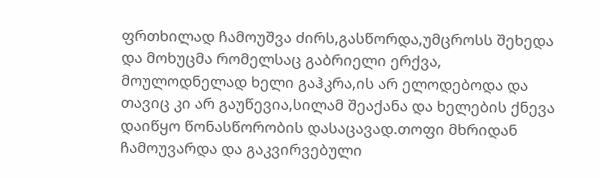ფრთხილად ჩამოუშვა ძირს,გასწორდა,უმცროსს შეხედა და მოხუცმა რომელსაც გაბრიელი ერქვა, მოულოდნელად ხელი გაჰკრა,ის არ ელოდებოდა და თავიც კი არ გაუწევია,სილამ შეაქანა და ხელების ქნევა დაიწყო წონასწორობის დასაცავად.თოფი მხრიდან ჩამოუვარდა და გაკვირვებული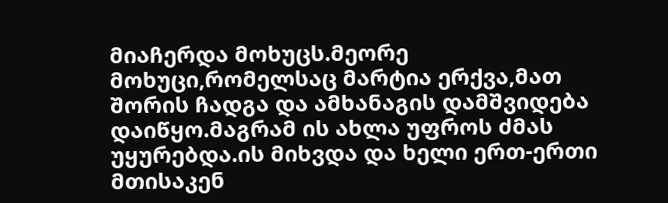მიაჩერდა მოხუცს.მეორე მოხუცი,რომელსაც მარტია ერქვა,მათ შორის ჩადგა და ამხანაგის დამშვიდება დაიწყო.მაგრამ ის ახლა უფროს ძმას უყურებდა.ის მიხვდა და ხელი ერთ-ერთი მთისაკენ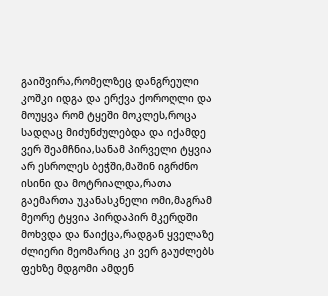გაიშვირა,რომელზეც დანგრეული კოშკი იდგა და ერქვა ქოროღლი და მოუყვა რომ ტყეში მოკლეს,როცა სადღაც მიძუნძულებდა და იქამდე ვერ შეამჩნია,სანამ პირველი ტყვია არ ესროლეს ბეჭში,მაშინ იგრძნო ისინი და მოტრიალდა,რათა გაემართა უკანასკნელი ომი,მაგრამ მეორე ტყვია პირდაპირ მკერდში მოხვდა და წაიქცა,რადგან ყველაზე ძლიერი მეომარიც კი ვერ გაუძლებს ფეხზე მდგომი ამდენ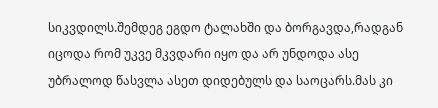სიკვდილს.შემდეგ ეგდო ტალახში და ბორგავდა,რადგან იცოდა რომ უკვე მკვდარი იყო და არ უნდოდა ასე უბრალოდ წასვლა ასეთ დიდებულს და საოცარს.მას კი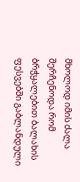მხოლოდ იმის ძალა შერჩენოდა რომ ბრჭყალებით ბალახის ფესვებში გაბლანდული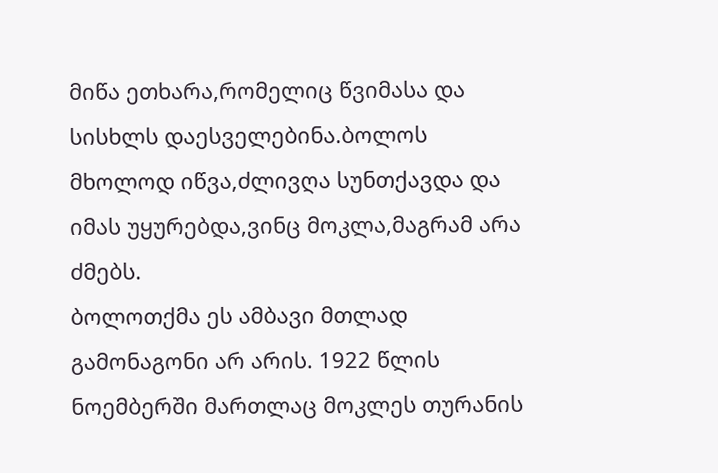მიწა ეთხარა,რომელიც წვიმასა და სისხლს დაესველებინა.ბოლოს მხოლოდ იწვა,ძლივღა სუნთქავდა და იმას უყურებდა,ვინც მოკლა,მაგრამ არა ძმებს.
ბოლოთქმა ეს ამბავი მთლად გამონაგონი არ არის. 1922 წლის ნოემბერში მართლაც მოკლეს თურანის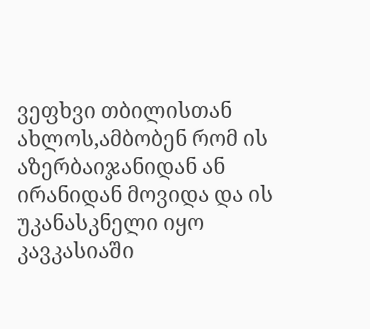ვეფხვი თბილისთან ახლოს,ამბობენ რომ ის აზერბაიჯანიდან ან ირანიდან მოვიდა და ის უკანასკნელი იყო კავკასიაში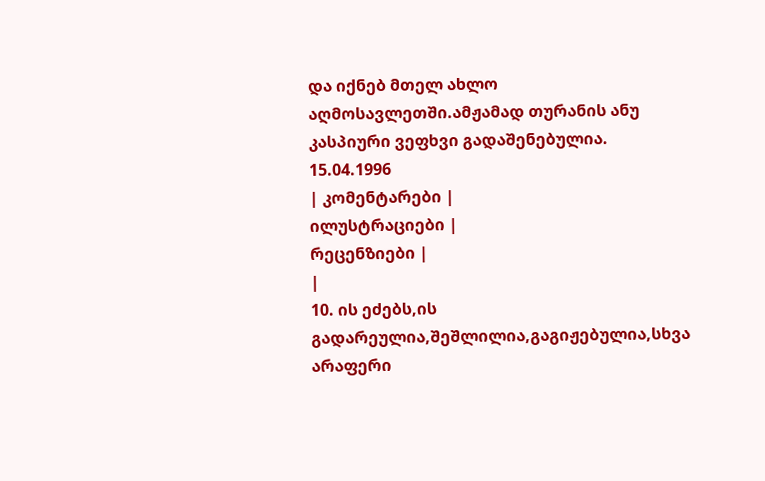და იქნებ მთელ ახლო აღმოსავლეთში.ამჟამად თურანის ანუ კასპიური ვეფხვი გადაშენებულია.
15.04.1996
| კომენტარები |
ილუსტრაციები |
რეცენზიები |
|
10. ის ეძებს,ის გადარეულია,შეშლილია,გაგიჟებულია,სხვა არაფერი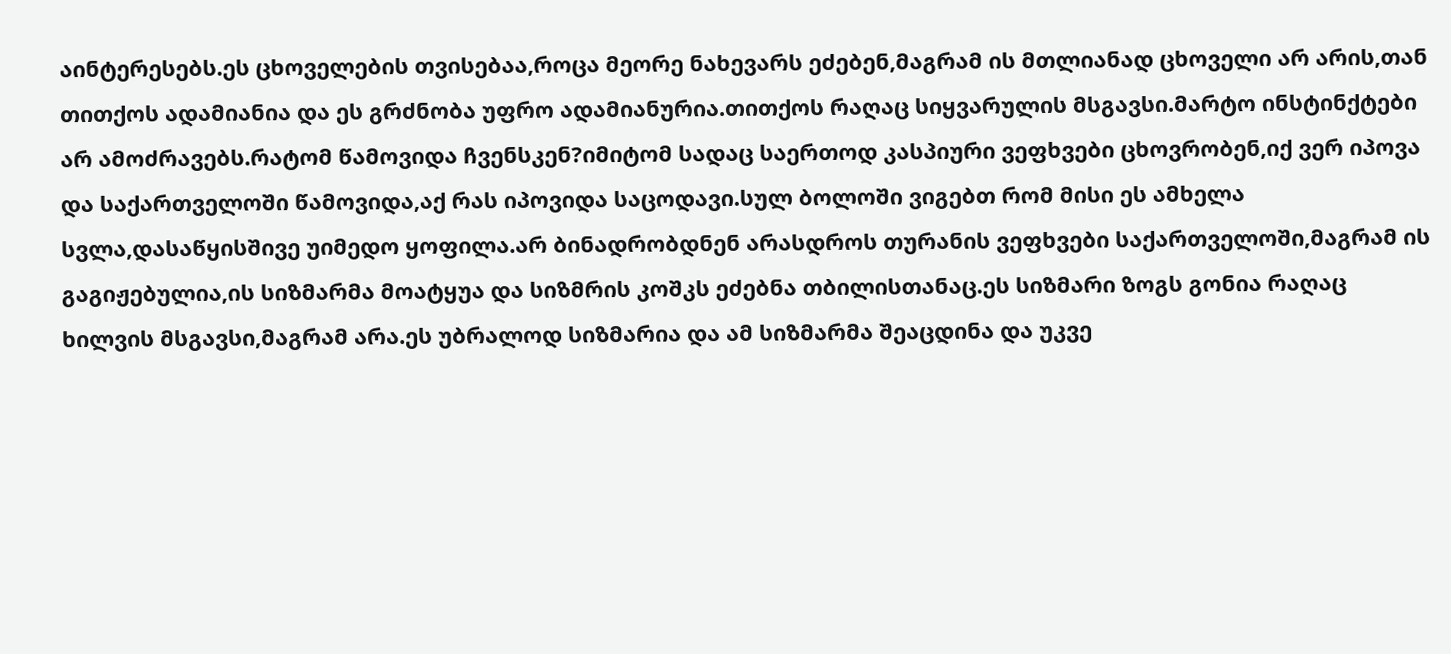აინტერესებს.ეს ცხოველების თვისებაა,როცა მეორე ნახევარს ეძებენ,მაგრამ ის მთლიანად ცხოველი არ არის,თან თითქოს ადამიანია და ეს გრძნობა უფრო ადამიანურია.თითქოს რაღაც სიყვარულის მსგავსი.მარტო ინსტინქტები არ ამოძრავებს.რატომ წამოვიდა ჩვენსკენ?იმიტომ სადაც საერთოდ კასპიური ვეფხვები ცხოვრობენ,იქ ვერ იპოვა და საქართველოში წამოვიდა,აქ რას იპოვიდა საცოდავი.სულ ბოლოში ვიგებთ რომ მისი ეს ამხელა სვლა,დასაწყისშივე უიმედო ყოფილა.არ ბინადრობდნენ არასდროს თურანის ვეფხვები საქართველოში,მაგრამ ის გაგიჟებულია,ის სიზმარმა მოატყუა და სიზმრის კოშკს ეძებნა თბილისთანაც.ეს სიზმარი ზოგს გონია რაღაც ხილვის მსგავსი,მაგრამ არა.ეს უბრალოდ სიზმარია და ამ სიზმარმა შეაცდინა და უკვე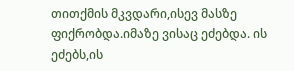თითქმის მკვდარი,ისევ მასზე ფიქრობდა.იმაზე ვისაც ეძებდა. ის ეძებს,ის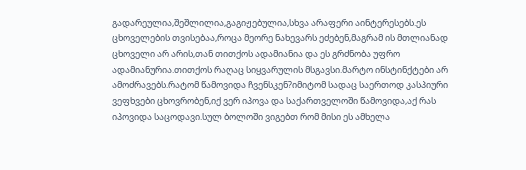გადარეულია,შეშლილია,გაგიჟებულია,სხვა არაფერი აინტერესებს.ეს ცხოველების თვისებაა,როცა მეორე ნახევარს ეძებენ,მაგრამ ის მთლიანად ცხოველი არ არის,თან თითქოს ადამიანია და ეს გრძნობა უფრო ადამიანურია.თითქოს რაღაც სიყვარულის მსგავსი.მარტო ინსტინქტები არ ამოძრავებს.რატომ წამოვიდა ჩვენსკენ?იმიტომ სადაც საერთოდ კასპიური ვეფხვები ცხოვრობენ,იქ ვერ იპოვა და საქართველოში წამოვიდა,აქ რას იპოვიდა საცოდავი.სულ ბოლოში ვიგებთ რომ მისი ეს ამხელა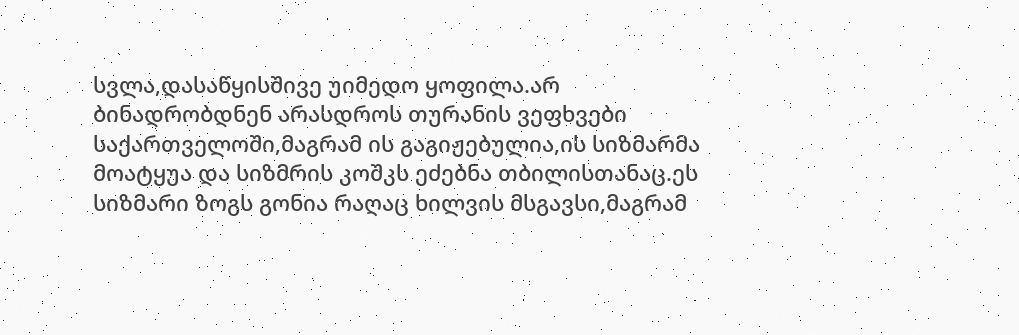სვლა,დასაწყისშივე უიმედო ყოფილა.არ ბინადრობდნენ არასდროს თურანის ვეფხვები საქართველოში,მაგრამ ის გაგიჟებულია,ის სიზმარმა მოატყუა და სიზმრის კოშკს ეძებნა თბილისთანაც.ეს სიზმარი ზოგს გონია რაღაც ხილვის მსგავსი,მაგრამ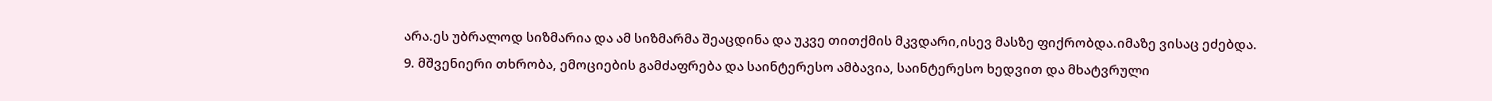არა.ეს უბრალოდ სიზმარია და ამ სიზმარმა შეაცდინა და უკვე თითქმის მკვდარი,ისევ მასზე ფიქრობდა.იმაზე ვისაც ეძებდა.
9. მშვენიერი თხრობა, ემოციების გამძაფრება და საინტერესო ამბავია, საინტერესო ხედვით და მხატვრული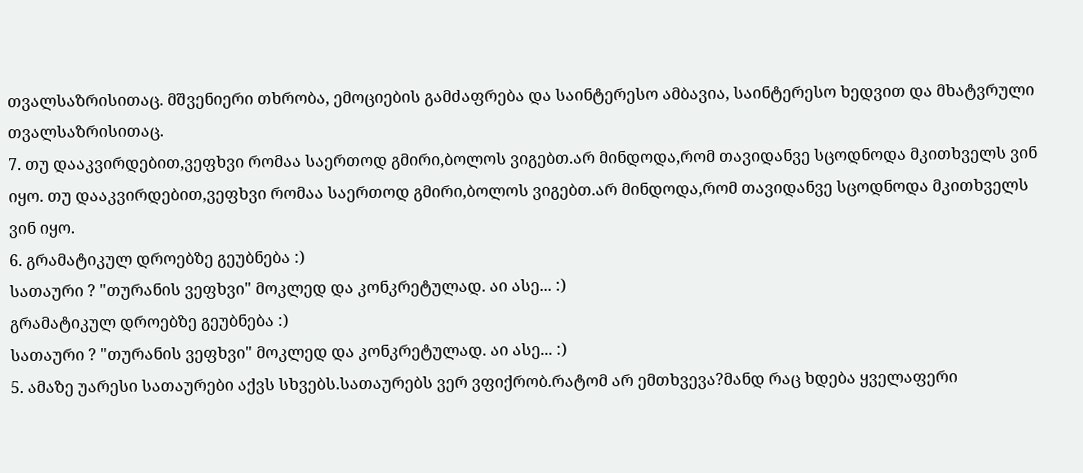თვალსაზრისითაც. მშვენიერი თხრობა, ემოციების გამძაფრება და საინტერესო ამბავია, საინტერესო ხედვით და მხატვრული თვალსაზრისითაც.
7. თუ დააკვირდებით,ვეფხვი რომაა საერთოდ გმირი,ბოლოს ვიგებთ.არ მინდოდა,რომ თავიდანვე სცოდნოდა მკითხველს ვინ იყო. თუ დააკვირდებით,ვეფხვი რომაა საერთოდ გმირი,ბოლოს ვიგებთ.არ მინდოდა,რომ თავიდანვე სცოდნოდა მკითხველს ვინ იყო.
6. გრამატიკულ დროებზე გეუბნება :)
სათაური ? "თურანის ვეფხვი" მოკლედ და კონკრეტულად. აი ასე... :)
გრამატიკულ დროებზე გეუბნება :)
სათაური ? "თურანის ვეფხვი" მოკლედ და კონკრეტულად. აი ასე... :)
5. ამაზე უარესი სათაურები აქვს სხვებს.სათაურებს ვერ ვფიქრობ.რატომ არ ემთხვევა?მანდ რაც ხდება ყველაფერი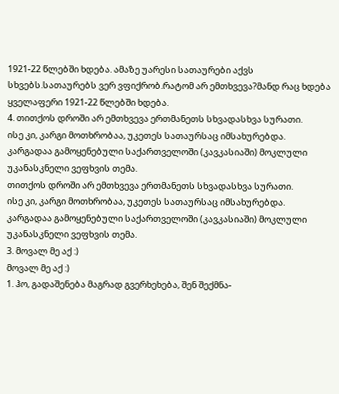1921-22 წლებში ხდება. ამაზე უარესი სათაურები აქვს სხვებს.სათაურებს ვერ ვფიქრობ.რატომ არ ემთხვევა?მანდ რაც ხდება ყველაფერი 1921-22 წლებში ხდება.
4. თითქოს დროში არ ემთხვევა ერთმანეთს სხვადასხვა სურათი.
ისე კი, კარგი მოთხრობაა, უკეთეს სათაურსაც იმსახურებდა.
კარგადაა გამოყენებული საქართველოში (კავკასიაში) მოკლული უკანასკნელი ვეფხვის თემა.
თითქოს დროში არ ემთხვევა ერთმანეთს სხვადასხვა სურათი.
ისე კი, კარგი მოთხრობაა, უკეთეს სათაურსაც იმსახურებდა.
კარგადაა გამოყენებული საქართველოში (კავკასიაში) მოკლული უკანასკნელი ვეფხვის თემა.
3. მოვალ მე აქ :)
მოვალ მე აქ :)
1. ჰო, გადაშენება მაგრად გვერხეხება, შენ შექმნა-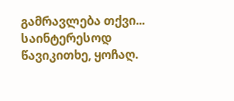გამრავლება თქვი... საინტერესოდ წავიკითხე, ყოჩაღ.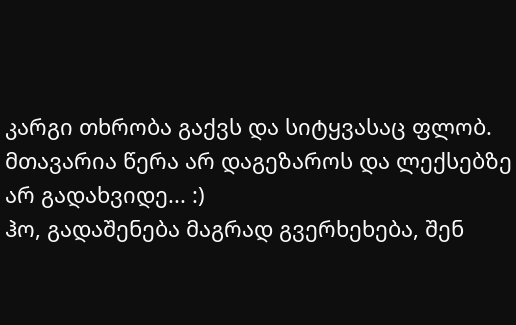კარგი თხრობა გაქვს და სიტყვასაც ფლობ. მთავარია წერა არ დაგეზაროს და ლექსებზე არ გადახვიდე... :)
ჰო, გადაშენება მაგრად გვერხეხება, შენ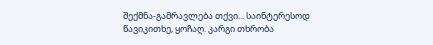შექმნა-გამრავლება თქვი... საინტერესოდ წავიკითხე, ყოჩაღ. კარგი თხრობა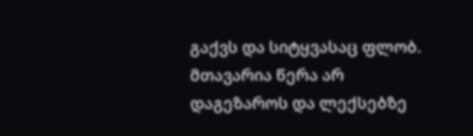გაქვს და სიტყვასაც ფლობ. მთავარია წერა არ დაგეზაროს და ლექსებზე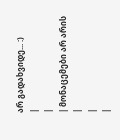არ გადახვიდე... :)
|
|
| მონაცემები არ არის |
|
|